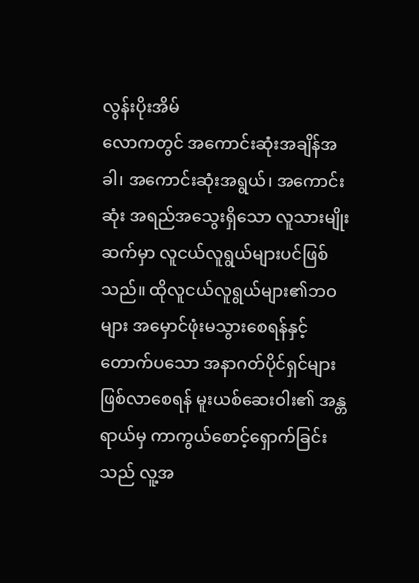လွန်းပိုးအိမ်
လောကတွင် အကောင်းဆုံးအချိန်အခါ၊ အကောင်းဆုံးအရွယ်၊ အကောင်းဆုံး အရည်အသွေးရှိသော လူသားမျိုးဆက်မှာ လူငယ်လူရွယ်များပင်ဖြစ်သည်။ ထိုလူငယ်လူရွယ်များ၏ဘဝများ အမှောင်ဖုံးမသွားစေရန်နှင့် တောက်ပသော အနာဂတ်ပိုင်ရှင်များဖြစ်လာစေရန် မူးယစ်ဆေးဝါး၏ အန္တရာယ်မှ ကာကွယ်စောင့်ရှောက်ခြင်းသည် လူ့အ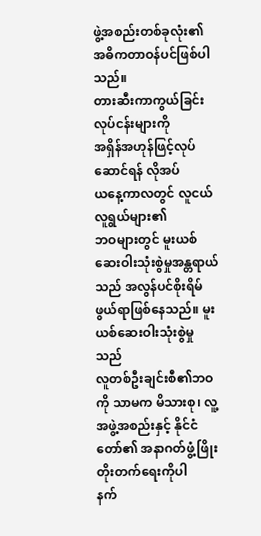ဖွဲ့အစည်းတစ်ခုလုံး၏ အဓိကတာဝန်ပင်ဖြစ်ပါသည်။
တားဆီးကာကွယ်ခြင်းလုပ်ငန်းများကို
အရှိန်အဟုန်ဖြင့်လုပ်ဆောင်ရန် လိုအပ်
ယနေ့ကာလတွင် လူငယ်လူရွယ်များ၏
ဘဝများတွင် မူးယစ်ဆေးဝါးသုံးစွဲမှုအန္တရာယ်သည် အလွန်ပင်စိုးရိမ်ဖွယ်ရာဖြစ်နေသည်။ မူးယစ်ဆေးဝါးသုံးစွဲမှုသည်
လူတစ်ဦးချင်းစီ၏ဘဝကို သာမက မိသားစု၊ လူ့အဖွဲ့အစည်းနှင့် နိုင်ငံတော်၏ အနာဂတ်ဖွံ့ဖြိုးတိုးတက်ရေးကိုပါ
နက်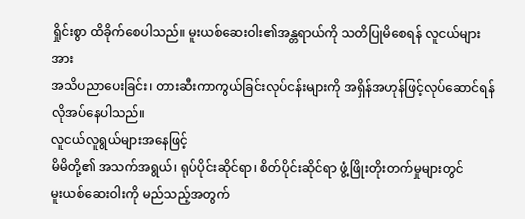ရှိုင်းစွာ ထိခိုက်စေပါသည်။ မူးယစ်ဆေးဝါး၏အန္တရာယ်ကို သတိပြုမိစေရန် လူငယ်များအား
အသိပညာပေးခြင်း၊ တားဆီးကာကွယ်ခြင်းလုပ်ငန်းများကို အရှိန်အဟုန်ဖြင့်လုပ်ဆောင်ရန် လိုအပ်နေပါသည်။
လူငယ်လူရွယ်များအနေဖြင့်
မိမိတို့၏ အသက်အရွယ်၊ ရုပ်ပိုင်းဆိုင်ရာ၊ စိတ်ပိုင်းဆိုင်ရာ ဖွံ့ဖြိုးတိုးတက်မှုများတွင်
မူးယစ်ဆေးဝါးကို မည်သည့်အတွက်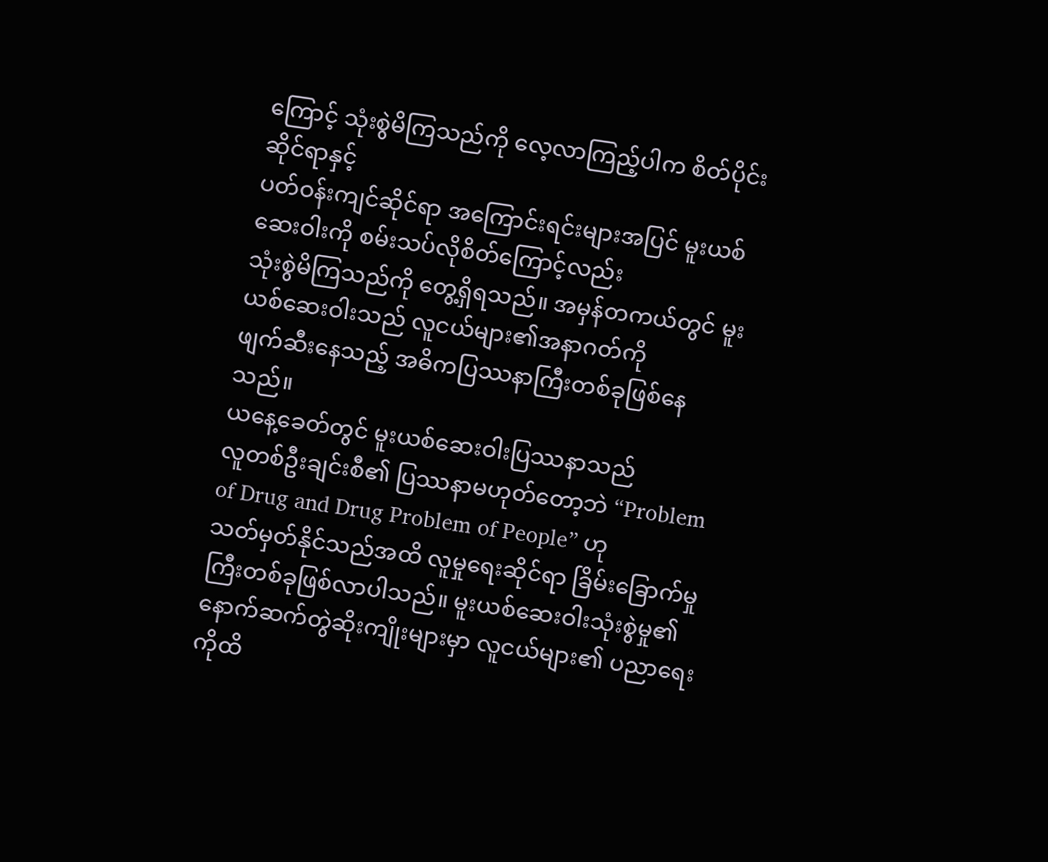ကြောင့် သုံးစွဲမိကြသည်ကို လေ့လာကြည့်ပါက စိတ်ပိုင်းဆိုင်ရာနှင့်
ပတ်ဝန်းကျင်ဆိုင်ရာ အကြောင်းရင်းများအပြင် မူးယစ်ဆေးဝါးကို စမ်းသပ်လိုစိတ်ကြောင့်လည်း
သုံးစွဲမိကြသည်ကို တွေ့ရှိရသည်။ အမှန်တကယ်တွင် မူးယစ်ဆေးဝါးသည် လူငယ်များ၏အနာဂတ်ကို
ဖျက်ဆီးနေသည့် အဓိကပြဿနာကြီးတစ်ခုဖြစ်နေသည်။
ယနေ့ခေတ်တွင် မူးယစ်ဆေးဝါးပြဿနာသည်
လူတစ်ဦးချင်းစီ၏ ပြဿနာမဟုတ်တော့ဘဲ “Problem of Drug and Drug Problem of People” ဟု
သတ်မှတ်နိုင်သည်အထိ လူမှုရေးဆိုင်ရာ ခြိမ်းခြောက်မှုကြီးတစ်ခုဖြစ်လာပါသည်။ မူးယစ်ဆေးဝါးသုံးစွဲမှု၏
နောက်ဆက်တွဲဆိုးကျိုးများမှာ လူငယ်များ၏ ပညာရေးကိုထိ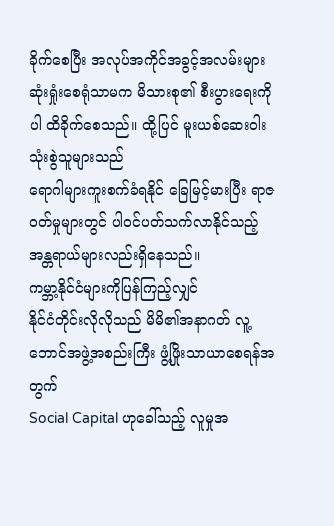ခိုက်စေပြီး အလုပ်အကိုင်အခွင့်အလမ်းများ
ဆုံးရှုံးစေရုံသာမက မိသားစု၏ စီးပွားရေးကိုပါ ထိခိုက်စေသည်။ ထို့ပြင် မူးယစ်ဆေးဝါးသုံးစွဲသူများသည်
ရောဂါများကူးစက်ခံရနိုင် ခြေမြင့်မားပြီး ရာဇဝတ်မှုများတွင် ပါဝင်ပတ်သက်လာနိုင်သည့်
အန္တရာယ်များလည်းရှိနေသည်။
ကမ္ဘာ့နိုင်ငံများကိုပြန်ကြည့်လျှင်
နိုင်ငံတိုင်းလိုလိုသည် မိမိ၏အနာဂတ် လူ့ဘောင်အဖွဲ့အစည်းကြီး ဖွံ့ဖြိုးသာယာစေရန်အတွက်
Social Capital ဟုခေါ်သည့် လူမှုအ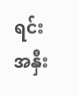ရင်းအနှီး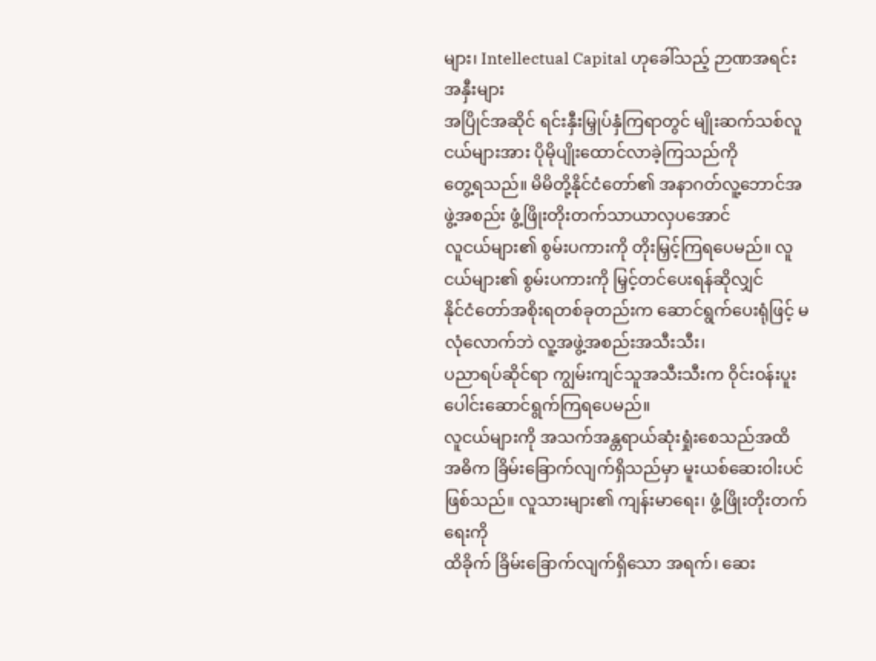များ၊ Intellectual Capital ဟုခေါ်သည့် ဉာဏအရင်းအနှီးများ
အပြိုင်အဆိုင် ရင်းနှီးမြှုပ်နှံကြရာတွင် မျိုးဆက်သစ်လူငယ်များအား ပိုမိုပျိုးထောင်လာခဲ့ကြသည်ကို
တွေ့ရသည်။ မိမိတို့နိုင်ငံတော်၏ အနာဂတ်လူ့ဘောင်အဖွဲ့အစည်း ဖွံ့ဖြိုးတိုးတက်သာယာလှပအောင်
လူငယ်များ၏ စွမ်းပကားကို တိုးမြှင့်ကြရပေမည်။ လူငယ်များ၏ စွမ်းပကားကို မြှင့်တင်ပေးရန်ဆိုလျှင်
နိုင်ငံတော်အစိုးရတစ်ခုတည်းက ဆောင်ရွက်ပေးရုံဖြင့် မလုံလောက်ဘဲ လူ့အဖွဲ့အစည်းအသီးသီး၊
ပညာရပ်ဆိုင်ရာ ကျွမ်းကျင်သူအသီးသီးက ဝိုင်းဝန်းပူးပေါင်းဆောင်ရွက်ကြရပေမည်။
လူငယ်များကို အသက်အန္တရာယ်ဆုံးရှုံးစေသည်အထိ
အဓိက ခြိမ်းခြောက်လျက်ရှိသည်မှာ မူးယစ်ဆေးဝါးပင်ဖြစ်သည်။ လူသားများ၏ ကျန်းမာရေး၊ ဖွံ့ဖြိုးတိုးတက်ရေးကို
ထိခိုက် ခြိမ်းခြောက်လျက်ရှိသော အရက်၊ ဆေး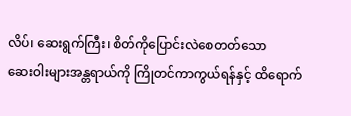လိပ်၊ ဆေးရွက်ကြီး၊ စိတ်ကိုပြောင်းလဲစေတတ်သော
ဆေးဝါးများအန္တရာယ်ကို ကြိုတင်ကာကွယ်ရန်နှင့် ထိရောက်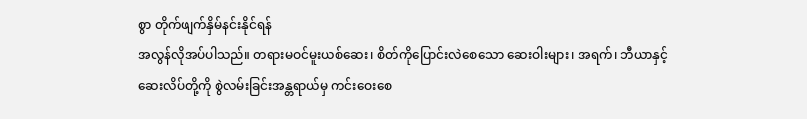စွာ တိုက်ဖျက်နှိမ်နင်းနိုင်ရန်
အလွန်လိုအပ်ပါသည်။ တရားမဝင်မူးယစ်ဆေး၊ စိတ်ကိုပြောင်းလဲစေသော ဆေးဝါးများ၊ အရက်၊ ဘီယာနှင့်
ဆေးလိပ်တို့ကို စွဲလမ်းခြင်းအန္တရာယ်မှ ကင်းဝေးစေ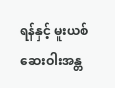ရန်နှင့် မူးယစ်ဆေးဝါးအန္တ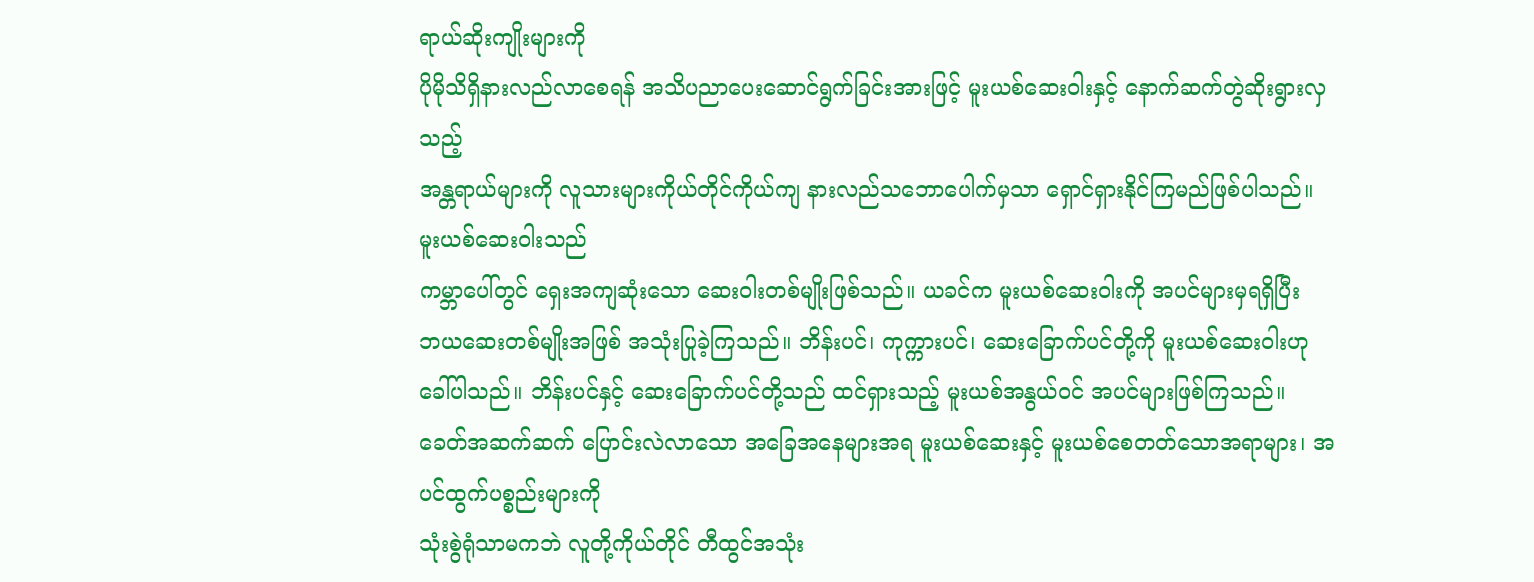ရာယ်ဆိုးကျိုးများကို
ပိုမိုသိရှိနားလည်လာစေရန် အသိပညာပေးဆောင်ရွက်ခြင်းအားဖြင့် မူးယစ်ဆေးဝါးနှင့် နောက်ဆက်တွဲဆိုးရွားလှသည့်
အန္တရာယ်များကို လူသားများကိုယ်တိုင်ကိုယ်ကျ နားလည်သဘောပေါက်မှသာ ရှောင်ရှားနိုင်ကြမည်ဖြစ်ပါသည်။
မူးယစ်ဆေးဝါးသည်
ကမ္ဘာပေါ်တွင် ရှေးအကျဆုံးသော ဆေးဝါးတစ်မျိုးဖြစ်သည်။ ယခင်က မူးယစ်ဆေးဝါးကို အပင်များမှရရှိပြီး
ဘယဆေးတစ်မျိုးအဖြစ် အသုံးပြုခဲ့ကြသည်။ ဘိန်းပင်၊ ကုက္ကားပင်၊ ဆေးခြောက်ပင်တို့ကို မူးယစ်ဆေးဝါးဟု
ခေါ်ပါသည်။ ဘိန်းပင်နှင့် ဆေးခြောက်ပင်တို့သည် ထင်ရှားသည့် မူးယစ်အနွယ်ဝင် အပင်များဖြစ်ကြသည်။
ခေတ်အဆက်ဆက် ပြောင်းလဲလာသော အခြေအနေများအရ မူးယစ်ဆေးနှင့် မူးယစ်စေတတ်သောအရာများ၊ အပင်ထွက်ပစ္စည်းများကို
သုံးစွဲရုံသာမကဘဲ လူတို့ကိုယ်တိုင် တီထွင်အသုံး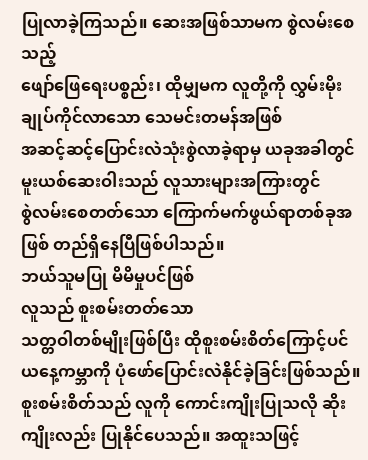ပြုလာခဲ့ကြသည်။ ဆေးအဖြစ်သာမက စွဲလမ်းစေသည့်
ဖျော်ဖြေရေးပစ္စည်း၊ ထိုမျှမက လူတို့ကို လွှမ်းမိုးချုပ်ကိုင်လာသော သေမင်းတမန်အဖြစ်
အဆင့်ဆင့်ပြောင်းလဲသုံးစွဲလာခဲ့ရာမှ ယခုအခါတွင် မူးယစ်ဆေးဝါးသည် လူသားများအကြားတွင်
စွဲလမ်းစေတတ်သော ကြောက်မက်ဖွယ်ရာတစ်ခုအဖြစ် တည်ရှိနေပြီဖြစ်ပါသည်။
ဘယ်သူမပြု မိမိမှုပင်ဖြစ်
လူသည် စူးစမ်းတတ်သော
သတ္တဝါတစ်မျိုးဖြစ်ပြီး ထိုစူးစမ်းစိတ်ကြောင့်ပင် ယနေ့ကမ္ဘာကို ပုံဖော်ပြောင်းလဲနိုင်ခဲ့ခြင်းဖြစ်သည်။
စူးစမ်းစိတ်သည် လူကို ကောင်းကျိုးပြုသလို ဆိုးကျိုးလည်း ပြုနိုင်ပေသည်။ အထူးသဖြင့်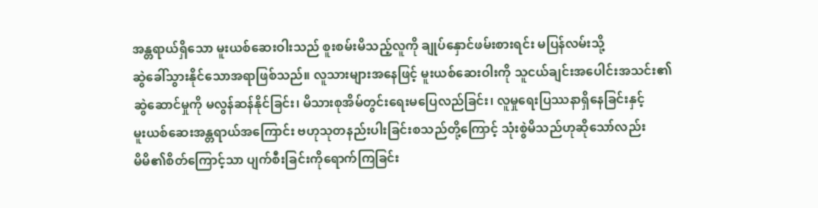အန္တရာယ်ရှိသော မူးယစ်ဆေးဝါးသည် စူးစမ်းမိသည့်လူကို ချုပ်နှောင်ဖမ်းစားရင်း မပြန်လမ်းသို့
ဆွဲခေါ်သွားနိုင်သောအရာဖြစ်သည်။ လူသားများအနေဖြင့် မူးယစ်ဆေးဝါးကို သူငယ်ချင်းအပေါင်းအသင်း၏
ဆွဲဆောင်မှုကို မလွန်ဆန်နိုင်ခြင်း၊ မိသားစုအိမ်တွင်းရေးမပြေလည်ခြင်း၊ လူမှုရေးပြဿနာရှိနေခြင်းနှင့်
မူးယစ်ဆေးအန္တရာယ်အကြောင်း ဗဟုသုတနည်းပါးခြင်းစသည်တို့ကြောင့် သုံးစွဲမိသည်ဟုဆိုသော်လည်း
မိမိ၏စိတ်ကြောင့်သာ ပျက်စီးခြင်းကိုရောက်ကြခြင်း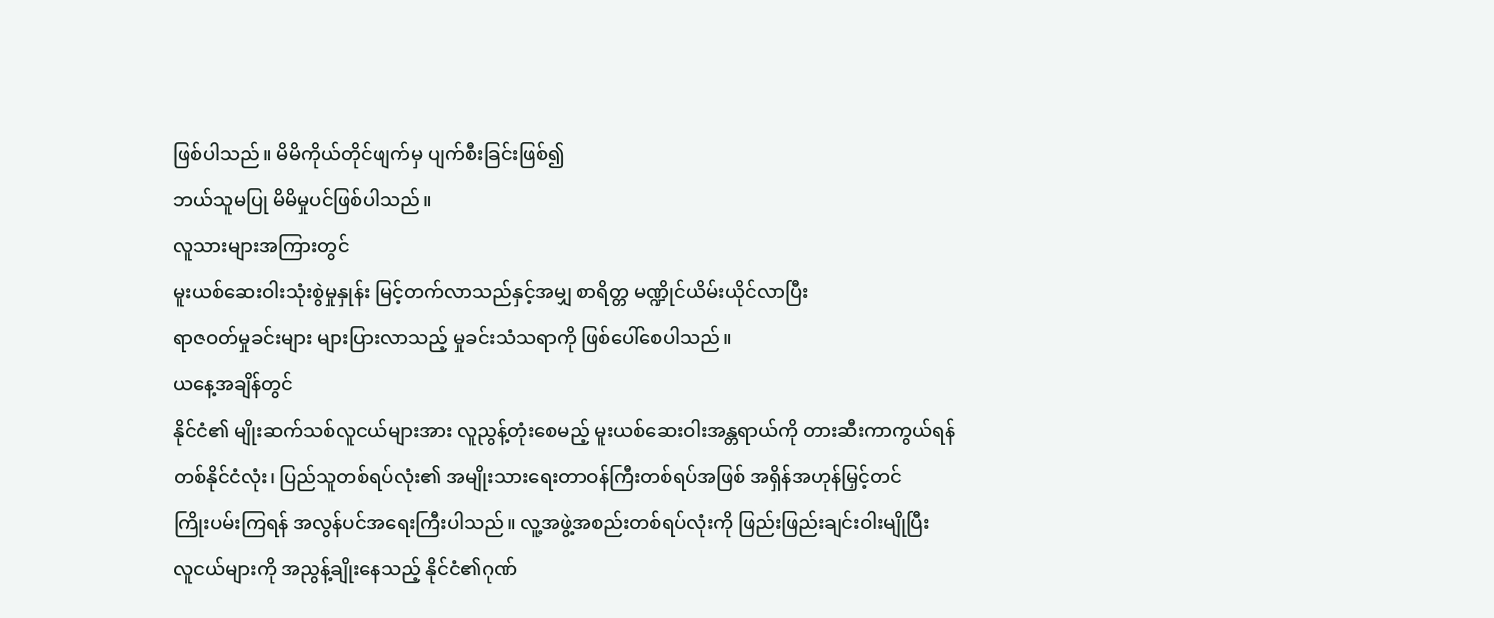ဖြစ်ပါသည်။ မိမိကိုယ်တိုင်ဖျက်မှ ပျက်စီးခြင်းဖြစ်၍
ဘယ်သူမပြု မိမိမှုပင်ဖြစ်ပါသည်။
လူသားများအကြားတွင်
မူးယစ်ဆေးဝါးသုံးစွဲမှုနှုန်း မြင့်တက်လာသည်နှင့်အမျှ စာရိတ္တ မဏ္ဍိုင်ယိမ်းယိုင်လာပြီး
ရာဇဝတ်မှုခင်းများ များပြားလာသည့် မှုခင်းသံသရာကို ဖြစ်ပေါ်စေပါသည်။
ယနေ့အချိန်တွင်
နိုင်ငံ၏ မျိုးဆက်သစ်လူငယ်များအား လူညွန့်တုံးစေမည့် မူးယစ်ဆေးဝါးအန္တရာယ်ကို တားဆီးကာကွယ်ရန်
တစ်နိုင်ငံလုံး၊ ပြည်သူတစ်ရပ်လုံး၏ အမျိုးသားရေးတာဝန်ကြီးတစ်ရပ်အဖြစ် အရှိန်အဟုန်မြှင့်တင်
ကြိုးပမ်းကြရန် အလွန်ပင်အရေးကြီးပါသည်။ လူ့အဖွဲ့အစည်းတစ်ရပ်လုံးကို ဖြည်းဖြည်းချင်းဝါးမျိုပြီး
လူငယ်များကို အညွန့်ချိုးနေသည့် နိုင်ငံ၏ဂုဏ်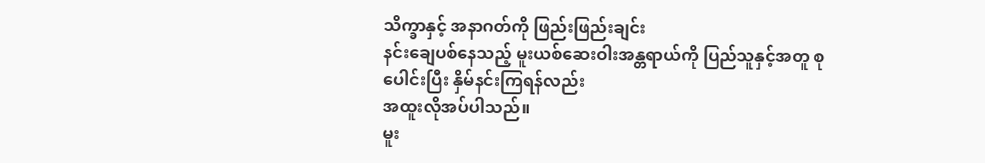သိက္ခာနှင့် အနာဂတ်ကို ဖြည်းဖြည်းချင်း
နင်းချေပစ်နေသည့် မူးယစ်ဆေးဝါးအန္တရာယ်ကို ပြည်သူနှင့်အတူ စုပေါင်းပြီး နှိမ်နင်းကြရန်လည်း
အထူးလိုအပ်ပါသည်။
မူး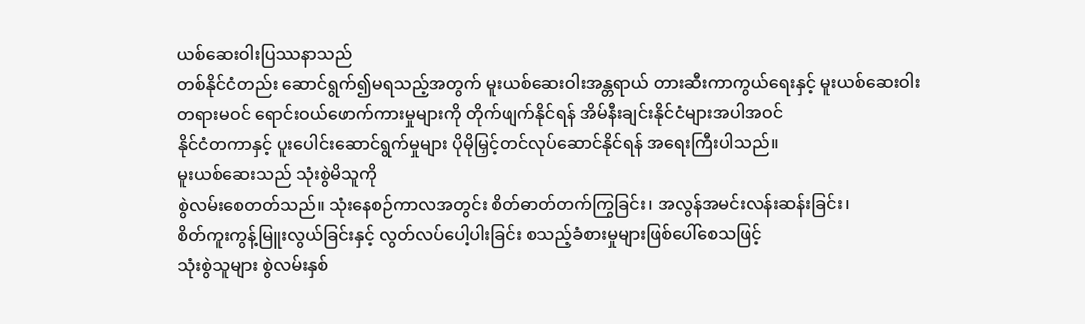ယစ်ဆေးဝါးပြဿနာသည်
တစ်နိုင်ငံတည်း ဆောင်ရွက်၍မရသည့်အတွက် မူးယစ်ဆေးဝါးအန္တရာယ် တားဆီးကာကွယ်ရေးနှင့် မူးယစ်ဆေးဝါး
တရားမဝင် ရောင်းဝယ်ဖောက်ကားမှုများကို တိုက်ဖျက်နိုင်ရန် အိမ်နီးချင်းနိုင်ငံများအပါအဝင်
နိုင်ငံတကာနှင့် ပူးပေါင်းဆောင်ရွက်မှုများ ပိုမိုမြှင့်တင်လုပ်ဆောင်နိုင်ရန် အရေးကြီးပါသည်။
မူးယစ်ဆေးသည် သုံးစွဲမိသူကို
စွဲလမ်းစေတတ်သည်။ သုံးနေစဉ်ကာလအတွင်း စိတ်ဓာတ်တက်ကြွခြင်း၊ အလွန်အမင်းလန်းဆန်းခြင်း၊
စိတ်ကူးကွန့်မြူးလွယ်ခြင်းနှင့် လွတ်လပ်ပေါ့ပါးခြင်း စသည့်ခံစားမှုများဖြစ်ပေါ်စေသဖြင့်
သုံးစွဲသူများ စွဲလမ်းနှစ်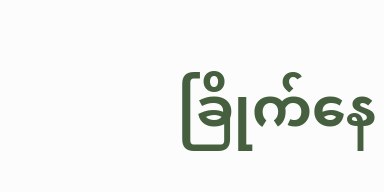ခြိုက်နေ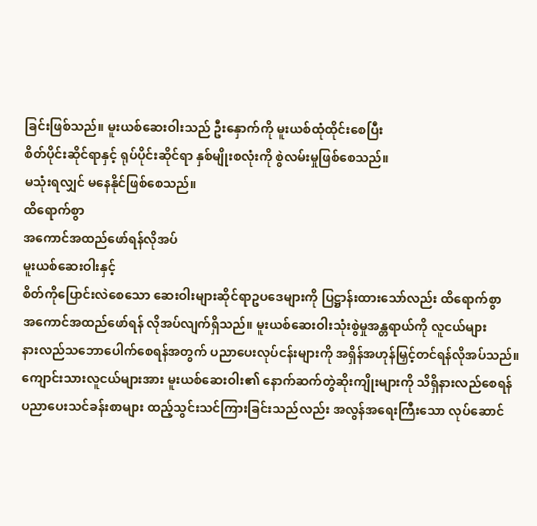ခြင်းဖြစ်သည်။ မူးယစ်ဆေးဝါးသည် ဦးနှောက်ကို မူးယစ်ထုံထိုင်းစေပြီး
စိတ်ပိုင်းဆိုင်ရာနှင့် ရုပ်ပိုင်းဆိုင်ရာ နှစ်မျိုးစလုံးကို စွဲလမ်းမှုဖြစ်စေသည်။
မသုံးရလျှင် မနေနိုင်ဖြစ်စေသည်။
ထိရောက်စွာ
အကောင်အထည်ဖော်ရန်လိုအပ်
မူးယစ်ဆေးဝါးနှင့်
စိတ်ကိုပြောင်းလဲစေသော ဆေးဝါးများဆိုင်ရာဥပဒေများကို ပြဋ္ဌာန်းထားသော်လည်း ထိရောက်စွာ
အကောင်အထည်ဖော်ရန် လိုအပ်လျက်ရှိသည်။ မူးယစ်ဆေးဝါးသုံးစွဲမှုအန္တရာယ်ကို လူငယ်များ
နားလည်သဘောပေါက်စေရန်အတွက် ပညာပေးလုပ်ငန်းများကို အရှိန်အဟုန်မြှင့်တင်ရန်လိုအပ်သည်။
ကျောင်းသားလူငယ်များအား မူးယစ်ဆေးဝါး၏ နောက်ဆက်တွဲဆိုးကျိုးများကို သိရှိနားလည်စေရန်
ပညာပေးသင်ခန်းစာများ ထည့်သွင်းသင်ကြားခြင်းသည်လည်း အလွန်အရေးကြီးသော လုပ်ဆောင်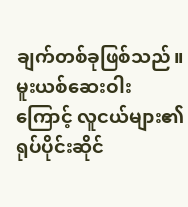ချက်တစ်ခုဖြစ်သည်။
မူးယစ်ဆေးဝါးကြောင့် လူငယ်များ၏ ရုပ်ပိုင်းဆိုင်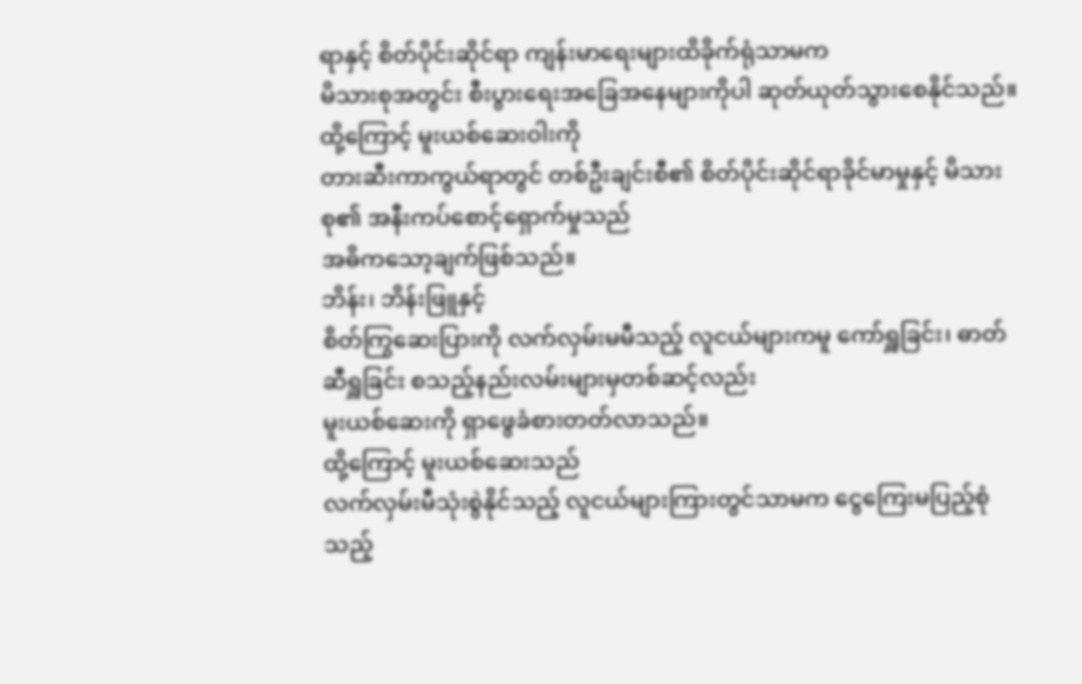ရာနှင့် စိတ်ပိုင်းဆိုင်ရာ ကျန်းမာရေးများထိခိုက်ရုံသာမက
မိသားစုအတွင်း စီးပွားရေးအခြေအနေများကိုပါ ဆုတ်ယုတ်သွားစေနိုင်သည်။ ထို့ကြောင့် မူးယစ်ဆေးဝါးကို
တားဆီးကာကွယ်ရာတွင် တစ်ဦးချင်းစီ၏ စိတ်ပိုင်းဆိုင်ရာခိုင်မာမှုနှင့် မိသားစု၏ အနီးကပ်စောင့်ရှောက်မှုသည်
အဓိကသော့ချက်ဖြစ်သည်။
ဘိန်း၊ ဘိန်းဖြူနှင့်
စိတ်ကြွဆေးပြားကို လက်လှမ်းမမီသည့် လူငယ်များကမူ ကော်ရှူခြင်း၊ ဓာတ်ဆီရှူခြင်း စသည့်နည်းလမ်းများမှတစ်ဆင့်လည်း
မူးယစ်ဆေးကို ရှာဖွေခံစားတတ်လာသည်။
ထို့ကြောင့် မူးယစ်ဆေးသည်
လက်လှမ်းမီသုံးစွဲနိုင်သည့် လူငယ်များကြားတွင်သာမက ငွေကြေးမပြည့်စုံသည့်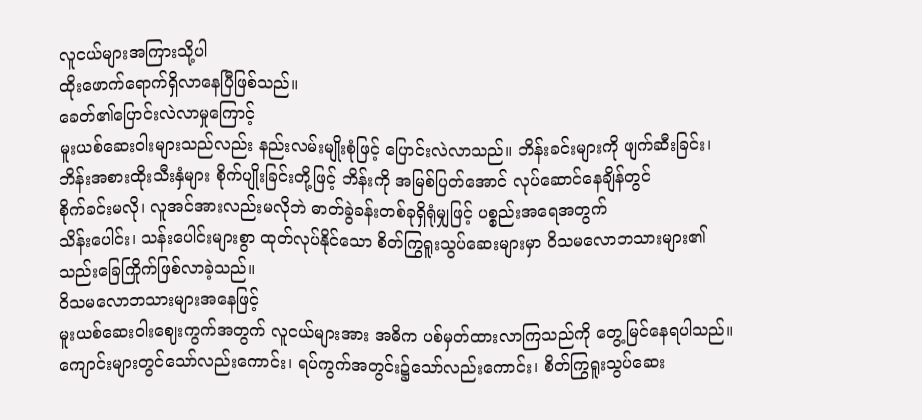လူငယ်များအကြားသို့ပါ
ထိုးဖောက်ရောက်ရှိလာနေပြီဖြစ်သည်။
ခေတ်၏ပြောင်းလဲလာမှုကြောင့်
မူးယစ်ဆေးဝါးများသည်လည်း နည်းလမ်းမျိုးစုံဖြင့် ပြောင်းလဲလာသည်။ ဘိန်းခင်းများကို ဖျက်ဆီးခြင်း၊
ဘိန်းအစားထိုးသီးနှံများ စိုက်ပျိုးခြင်းတို့ဖြင့် ဘိန်းကို အမြစ်ပြတ်အောင် လုပ်ဆောင်နေချိန်တွင်
စိုက်ခင်းမလို၊ လူအင်အားလည်းမလိုဘဲ ဓာတ်ခွဲခန်းတစ်ခုရှိရုံမျှဖြင့် ပစ္စည်းအရေအတွက်
သိန်းပေါင်း၊ သန်းပေါင်းများစွာ ထုတ်လုပ်နိုင်သော စိတ်ကြွရူးသွပ်ဆေးများမှာ ဝိသမလောဘသားများ၏
သည်းခြေကြိုက်ဖြစ်လာခဲ့သည်။
ဝိသမလောဘသားများအနေဖြင့်
မူးယစ်ဆေးဝါးဈေးကွက်အတွက် လူငယ်များအား အဓိက ပစ်မှတ်ထားလာကြသည်ကို တွေ့မြင်နေရပါသည်။
ကျောင်းများတွင်သော်လည်းကောင်း၊ ရပ်ကွက်အတွင်း၌သော်လည်းကောင်း၊ စိတ်ကြွရူးသွပ်ဆေး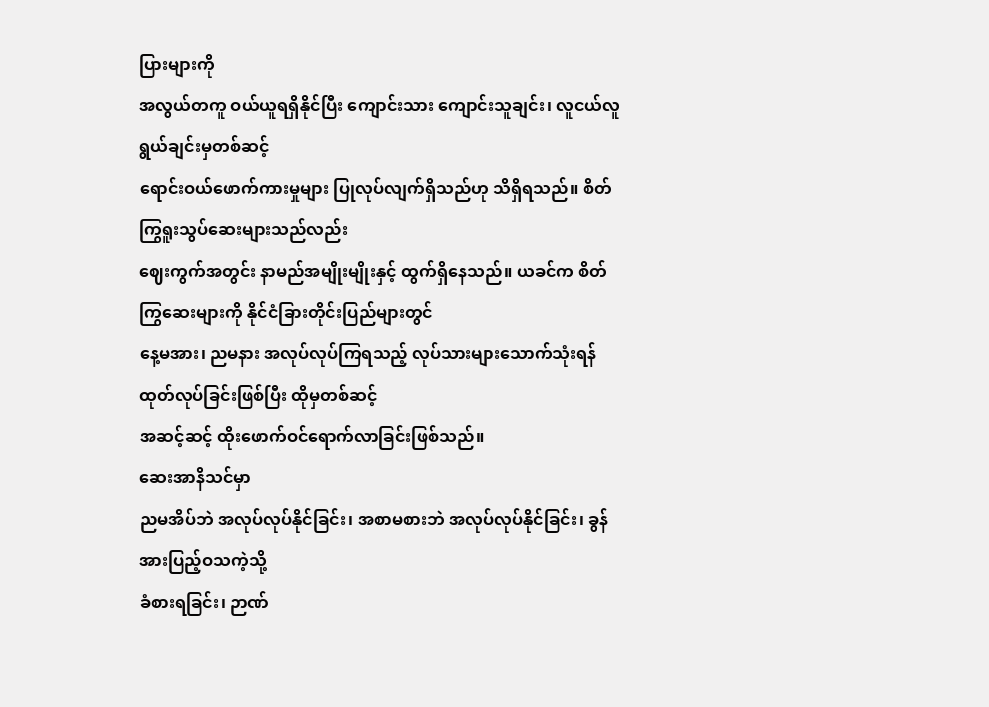ပြားများကို
အလွယ်တကူ ဝယ်ယူရရှိနိုင်ပြီး ကျောင်းသား ကျောင်းသူချင်း၊ လူငယ်လူရွယ်ချင်းမှတစ်ဆင့်
ရောင်းဝယ်ဖောက်ကားမှုများ ပြုလုပ်လျက်ရှိသည်ဟု သိရှိရသည်။ စိတ်ကြွရူးသွပ်ဆေးများသည်လည်း
ဈေးကွက်အတွင်း နာမည်အမျိုးမျိုးနှင့် ထွက်ရှိနေသည်။ ယခင်က စိတ်ကြွဆေးများကို နိုင်ငံခြားတိုင်းပြည်များတွင်
နေ့မအား၊ ညမနား အလုပ်လုပ်ကြရသည့် လုပ်သားများသောက်သုံးရန် ထုတ်လုပ်ခြင်းဖြစ်ပြီး ထိုမှတစ်ဆင့်
အဆင့်ဆင့် ထိုးဖောက်ဝင်ရောက်လာခြင်းဖြစ်သည်။
ဆေးအာနိသင်မှာ
ညမအိပ်ဘဲ အလုပ်လုပ်နိုင်ခြင်း၊ အစာမစားဘဲ အလုပ်လုပ်နိုင်ခြင်း၊ ခွန်အားပြည့်ဝသကဲ့သို့
ခံစားရခြင်း၊ ဉာဏ်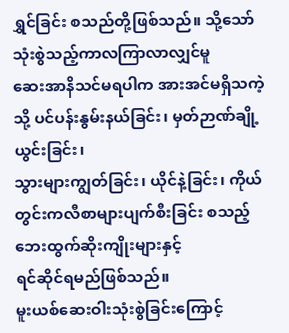ရွှင်ခြင်း စသည်တို့ဖြစ်သည်။ သို့သော် သုံးစွဲသည့်ကာလကြာလာလျှင်မူ
ဆေးအာနိသင်မရပါက အားအင်မရှိသကဲ့သို့ ပင်ပန်းနွမ်းနယ်ခြင်း၊ မှတ်ဉာဏ်ချို့ယွင်းခြင်း၊
သွားများကျွတ်ခြင်း၊ ယိုင်နဲ့ခြင်း၊ ကိုယ်တွင်းကလီစာများပျက်စီးခြင်း စသည့်ဘေးထွက်ဆိုးကျိုးများနှင့်
ရင်ဆိုင်ရမည်ဖြစ်သည်။
မူးယစ်ဆေးဝါးသုံးစွဲခြင်းကြောင့်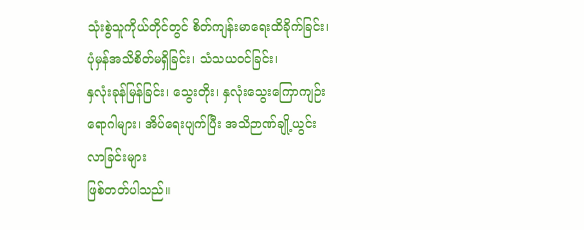သုံးစွဲသူကိုယ်တိုင်တွင် စိတ်ကျန်းမာရေးထိခိုက်ခြင်း၊ ပုံမှန်အသိစိတ်မရှိခြင်း၊ သံသယဝင်ခြင်း၊
နှလုံးခုန်မြန်ခြင်း၊ သွေးတိုး၊ နှလုံးသွေးကြောကျဉ်းရောဂါများ၊ အိပ်ရေးပျက်ပြီး အသိဉာဏ်ချို့ယွင်းလာခြင်းများ
ဖြစ်တတ်ပါသည်။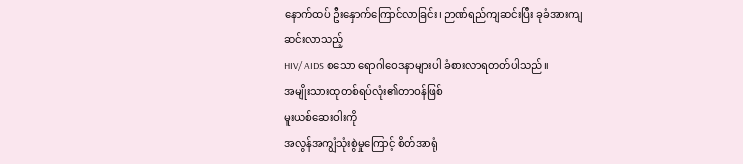နောက်ထပ် ဦးနှောက်ကြောင်လာခြင်း၊ ဉာဏ်ရည်ကျဆင်းပြီး ခုခံအားကျဆင်းလာသည့်
HIV/ AIDS စသော ရောဂါဝေဒနာများပါ ခံစားလာရတတ်ပါသည်။
အမျိုးသားထုတစ်ရပ်လုံး၏တာဝန်ဖြစ်
မူးယစ်ဆေးဝါးကို
အလွန်အကျွံသုံးစွဲမှုကြောင့် စိတ်အာရုံ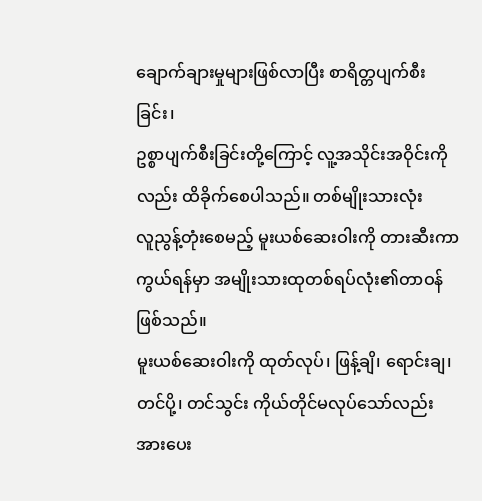ချောက်ချားမှုများဖြစ်လာပြီး စာရိတ္တပျက်စီးခြင်း၊
ဥစ္စာပျက်စီးခြင်းတို့ကြောင့် လူ့အသိုင်းအဝိုင်းကိုလည်း ထိခိုက်စေပါသည်။ တစ်မျိုးသားလုံး
လူညွန့်တုံးစေမည့် မူးယစ်ဆေးဝါးကို တားဆီးကာကွယ်ရန်မှာ အမျိုးသားထုတစ်ရပ်လုံး၏တာဝန်ဖြစ်သည်။
မူးယစ်ဆေးဝါးကို ထုတ်လုပ်၊ ဖြန့်ချိ၊ ရောင်းချ၊ တင်ပို့၊ တင်သွင်း ကိုယ်တိုင်မလုပ်သော်လည်း
အားပေး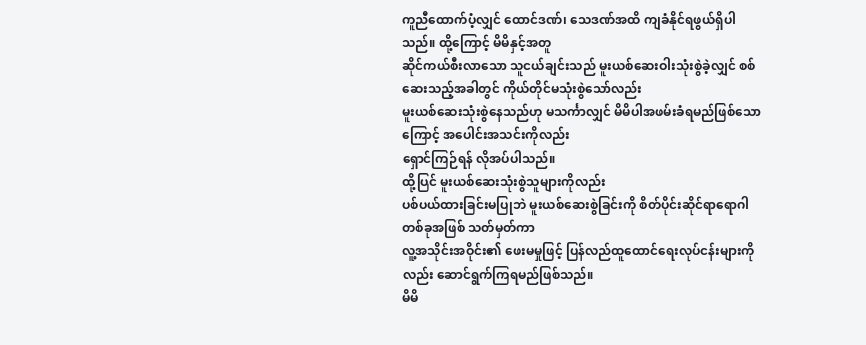ကူညီထောက်ပံ့လျှင် ထောင်ဒဏ်၊ သေဒဏ်အထိ ကျခံနိုင်ရဖွယ်ရှိပါသည်။ ထို့ကြောင့် မိမိနှင့်အတူ
ဆိုင်ကယ်စီးလာသော သူငယ်ချင်းသည် မူးယစ်ဆေးဝါးသုံးစွဲခဲ့လျှင် စစ်ဆေးသည့်အခါတွင် ကိုယ်တိုင်မသုံးစွဲသော်လည်း
မူးယစ်ဆေးသုံးစွဲနေသည်ဟု မသင်္ကာလျှင် မိမိပါအဖမ်းခံရမည်ဖြစ်သောကြောင့် အပေါင်းအသင်းကိုလည်း
ရှောင်ကြဉ်ရန် လိုအပ်ပါသည်။
ထို့ပြင် မူးယစ်ဆေးသုံးစွဲသူများကိုလည်း
ပစ်ပယ်ထားခြင်းမပြုဘဲ မူးယစ်ဆေးစွဲခြင်းကို စိတ်ပိုင်းဆိုင်ရာရောဂါတစ်ခုအဖြစ် သတ်မှတ်ကာ
လူ့အသိုင်းအဝိုင်း၏ ဖေးမမှုဖြင့် ပြန်လည်ထူထောင်ရေးလုပ်ငန်းများကိုလည်း ဆောင်ရွက်ကြရမည်ဖြစ်သည်။
မိမိ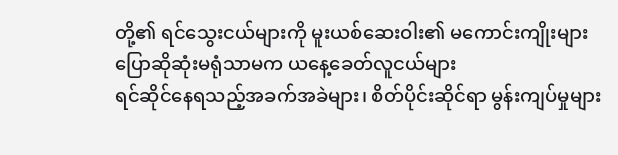တို့၏ ရင်သွေးငယ်များကို မူးယစ်ဆေးဝါး၏ မကောင်းကျိုးများ ပြောဆိုဆုံးမရုံသာမက ယနေ့ခေတ်လူငယ်များ
ရင်ဆိုင်နေရသည့်အခက်အခဲများ၊ စိတ်ပိုင်းဆိုင်ရာ မွန်းကျပ်မှုများ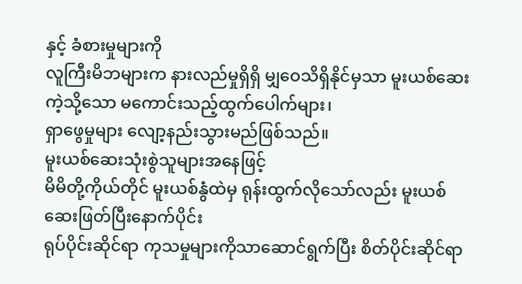နှင့် ခံစားမှုများကို
လူကြီးမိဘများက နားလည်မှုရှိရှိ မျှဝေသိရှိနိုင်မှသာ မူးယစ်ဆေးကဲ့သို့သော မကောင်းသည့်ထွက်ပေါက်များ၊
ရှာဖွေမှုများ လျော့နည်းသွားမည်ဖြစ်သည်။
မူးယစ်ဆေးသုံးစွဲသူများအနေဖြင့်
မိမိတို့ကိုယ်တိုင် မူးယစ်နွံထဲမှ ရုန်းထွက်လိုသော်လည်း မူးယစ်ဆေးဖြတ်ပြီးနောက်ပိုင်း
ရုပ်ပိုင်းဆိုင်ရာ ကုသမှုများကိုသာဆောင်ရွက်ပြီး စိတ်ပိုင်းဆိုင်ရာ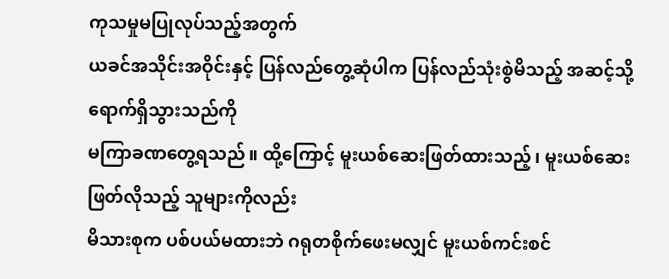ကုသမှုမပြုလုပ်သည့်အတွက်
ယခင်အသိုင်းအဝိုင်းနှင့် ပြန်လည်တွေ့ဆုံပါက ပြန်လည်သုံးစွဲမိသည့် အဆင့်သို့ ရောက်ရှိသွားသည်ကို
မကြာခဏတွေ့ရသည်။ ထို့ကြောင့် မူးယစ်ဆေးဖြတ်ထားသည့်၊ မူးယစ်ဆေးဖြတ်လိုသည့် သူများကိုလည်း
မိသားစုက ပစ်ပယ်မထားဘဲ ဂရုတစိုက်ဖေးမလျှင် မူးယစ်ကင်းစင်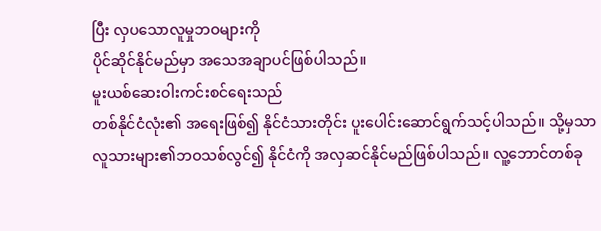ပြီး လှပသောလူမှုဘဝများကို
ပိုင်ဆိုင်နိုင်မည်မှာ အသေအချာပင်ဖြစ်ပါသည်။
မူးယစ်ဆေးဝါးကင်းစင်ရေးသည်
တစ်နိုင်ငံလုံး၏ အရေးဖြစ်၍ နိုင်ငံသားတိုင်း ပူးပေါင်းဆောင်ရွက်သင့်ပါသည်။ သို့မှသာ
လူသားများ၏ဘဝသစ်လွင်၍ နိုင်ငံကို အလှဆင်နိုင်မည်ဖြစ်ပါသည်။ လူ့ဘောင်တစ်ခု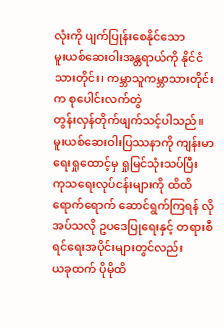လုံးကို ပျက်ပြုန်းစေနိုင်သော
မူးယစ်ဆေးဝါးအန္တရာယ်ကို နိုင်ငံသားတိုင်း၊ ကမ္ဘာသူကမ္ဘာသားတိုင်းက စုပေါင်းလက်တွဲ
တွန်းလှန်တိုက်ဖျက်သင့်ပါသည်။ မူးယစ်ဆေးဝါးပြဿနာကို ကျန်းမာရေးရှုထောင့်မှ ရှုမြင်သုံးသပ်ပြီး
ကုသရေးလုပ်ငန်းများကို ထိထိရောက်ရောက် ဆောင်ရွက်ကြရန် လိုအပ်သလို ဥပဒေပြုရေးနှင့် တရားစီရင်ရေးအပိုင်းများတွင်လည်း
ယခုထက် ပိုမိုထိ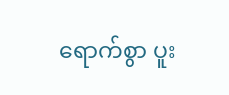ရောက်စွာ ပူး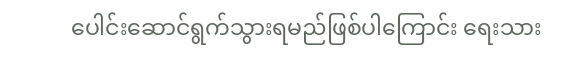ပေါင်းဆောင်ရွက်သွားရမည်ဖြစ်ပါကြောင်း ရေးသား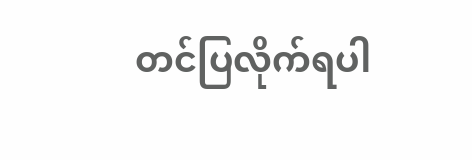တင်ပြလိုက်ရပါ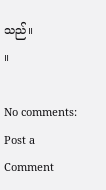သည်။
။

No comments:
Post a Comment